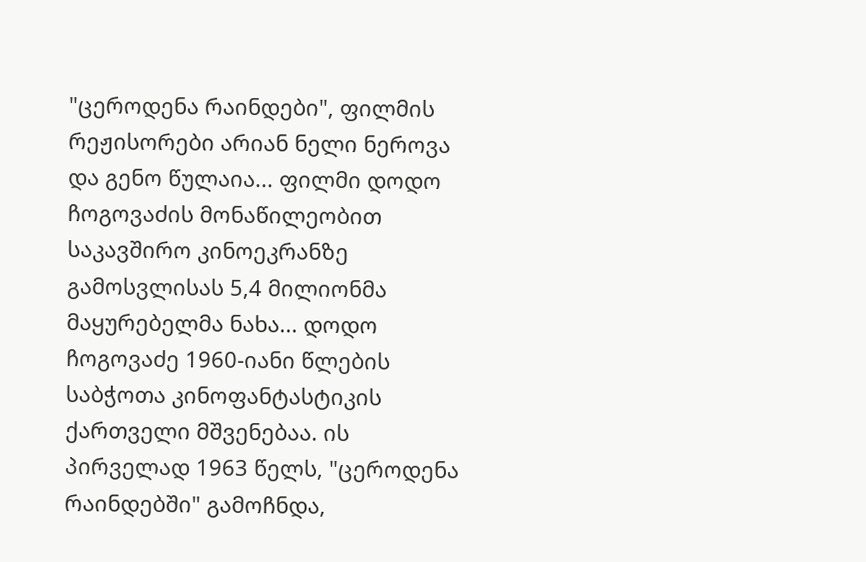"ცეროდენა რაინდები", ფილმის რეჟისორები არიან ნელი ნეროვა და გენო წულაია... ფილმი დოდო ჩოგოვაძის მონაწილეობით საკავშირო კინოეკრანზე გამოსვლისას 5,4 მილიონმა მაყურებელმა ნახა... დოდო ჩოგოვაძე 1960-იანი წლების საბჭოთა კინოფანტასტიკის ქართველი მშვენებაა. ის პირველად 1963 წელს, "ცეროდენა რაინდებში" გამოჩნდა,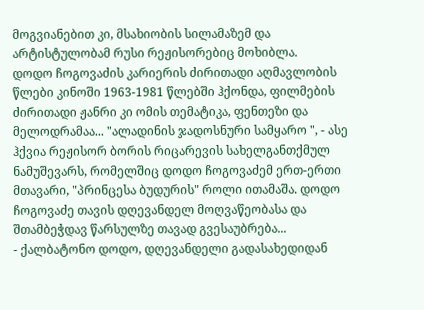მოგვიანებით კი, მსახიობის სილამაზემ და არტისტულობამ რუსი რეჟისორებიც მოხიბლა.
დოდო ჩოგოვაძის კარიერის ძირითადი აღმავლობის წლები კინოში 1963-1981 წლებში ჰქონდა, ფილმების ძირითადი ჟანრი კი ომის თემატიკა, ფენთეზი და მელოდრამაა... "ალადინის ჯადოსნური სამყარო ", - ასე ჰქვია რეჟისორ ბორის რიცარევის სახელგანთქმულ ნამუშევარს, რომელშიც დოდო ჩოგოვაძემ ერთ-ერთი მთავარი, "პრინცესა ბუდურის" როლი ითამაშა. დოდო ჩოგოვაძე თავის დღევანდელ მოღვაწეობასა და შთამბეჭდავ წარსულზე თავად გვესაუბრება...
- ქალბატონო დოდო, დღევანდელი გადასახედიდან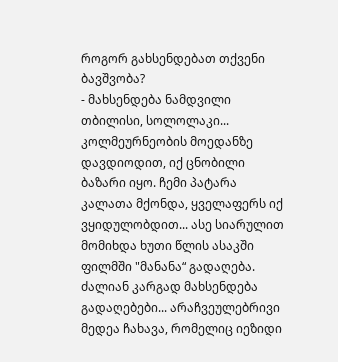როგორ გახსენდებათ თქვენი ბავშვობა?
- მახსენდება ნამდვილი თბილისი, სოლოლაკი... კოლმეურნეობის მოედანზე დავდიოდით, იქ ცნობილი ბაზარი იყო. ჩემი პატარა კალათა მქონდა, ყველაფერს იქ ვყიდულობდით... ასე სიარულით მომიხდა ხუთი წლის ასაკში ფილმში "მანანა“ გადაღება. ძალიან კარგად მახსენდება გადაღებები... არაჩვეულებრივი მედეა ჩახავა, რომელიც იეზიდი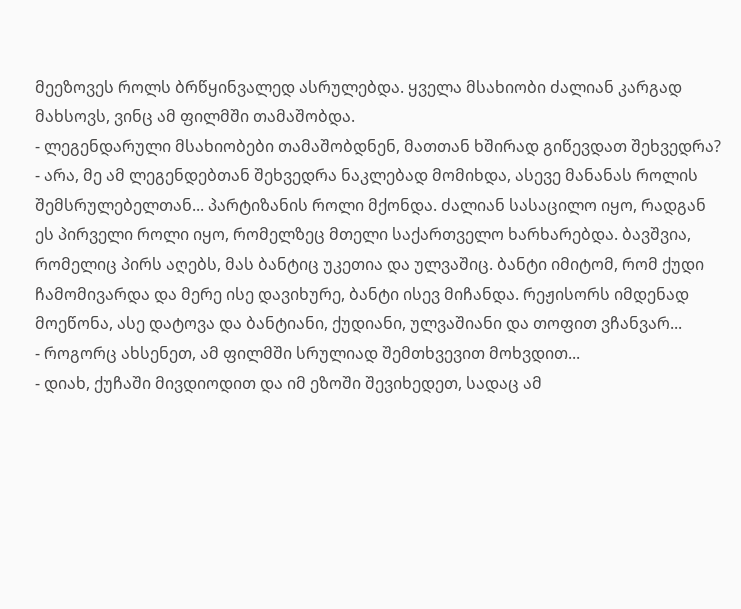მეეზოვეს როლს ბრწყინვალედ ასრულებდა. ყველა მსახიობი ძალიან კარგად მახსოვს, ვინც ამ ფილმში თამაშობდა.
- ლეგენდარული მსახიობები თამაშობდნენ, მათთან ხშირად გიწევდათ შეხვედრა?
- არა, მე ამ ლეგენდებთან შეხვედრა ნაკლებად მომიხდა, ასევე მანანას როლის შემსრულებელთან... პარტიზანის როლი მქონდა. ძალიან სასაცილო იყო, რადგან ეს პირველი როლი იყო, რომელზეც მთელი საქართველო ხარხარებდა. ბავშვია, რომელიც პირს აღებს, მას ბანტიც უკეთია და ულვაშიც. ბანტი იმიტომ, რომ ქუდი ჩამომივარდა და მერე ისე დავიხურე, ბანტი ისევ მიჩანდა. რეჟისორს იმდენად მოეწონა, ასე დატოვა და ბანტიანი, ქუდიანი, ულვაშიანი და თოფით ვჩანვარ...
- როგორც ახსენეთ, ამ ფილმში სრულიად შემთხვევით მოხვდით...
- დიახ, ქუჩაში მივდიოდით და იმ ეზოში შევიხედეთ, სადაც ამ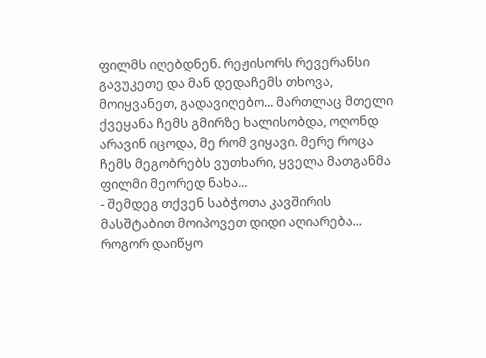ფილმს იღებდნენ. რეჟისორს რევერანსი გავუკეთე და მან დედაჩემს თხოვა, მოიყვანეთ, გადავიღებო... მართლაც მთელი ქვეყანა ჩემს გმირზე ხალისობდა, ოღონდ არავინ იცოდა, მე რომ ვიყავი. მერე როცა ჩემს მეგობრებს ვუთხარი, ყველა მათგანმა ფილმი მეორედ ნახა...
- შემდეგ თქვენ საბჭოთა კავშირის მასშტაბით მოიპოვეთ დიდი აღიარება... როგორ დაიწყო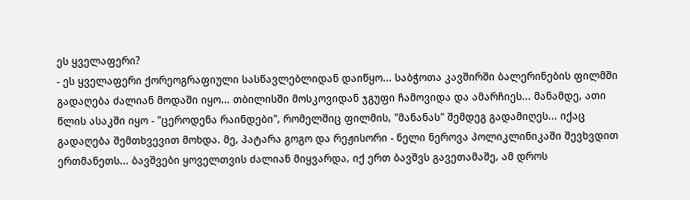ეს ყველაფერი?
- ეს ყველაფერი ქორეოგრაფიული სასწავლებლიდან დაიწყო... საბჭოთა კავშირში ბალერინების ფილმში გადაღება ძალიან მოდაში იყო... თბილისში მოსკოვიდან ჯგუფი ჩამოვიდა და ამარჩიეს... მანამდე, ათი წლის ასაკში იყო - "ცეროდენა რაინდები", რომელშიც ფილმის, "მანანას" შემდეგ გადამიღეს... იქაც გადაღება შემთხვევით მოხდა. მე, პატარა გოგო და რეჟისორი - ნელი ნეროვა პოლიკლინიკაში შევხვდით ერთმანეთს... ბავშვები ყოველთვის ძალიან მიყვარდა, იქ ერთ ბავშვს გავეთამაშე, ამ დროს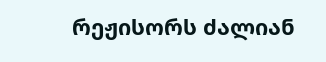რეჟისორს ძალიან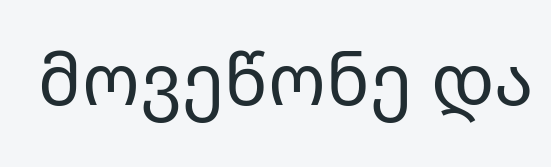მოვეწონე და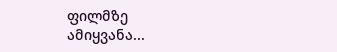ფილმზე ამიყვანა...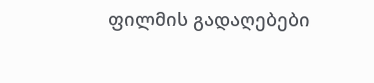ფილმის გადაღებები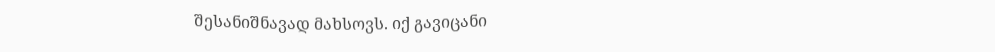შესანიშნავად მახსოვს. იქ გავიცანი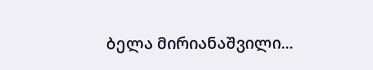ბელა მირიანაშვილი...